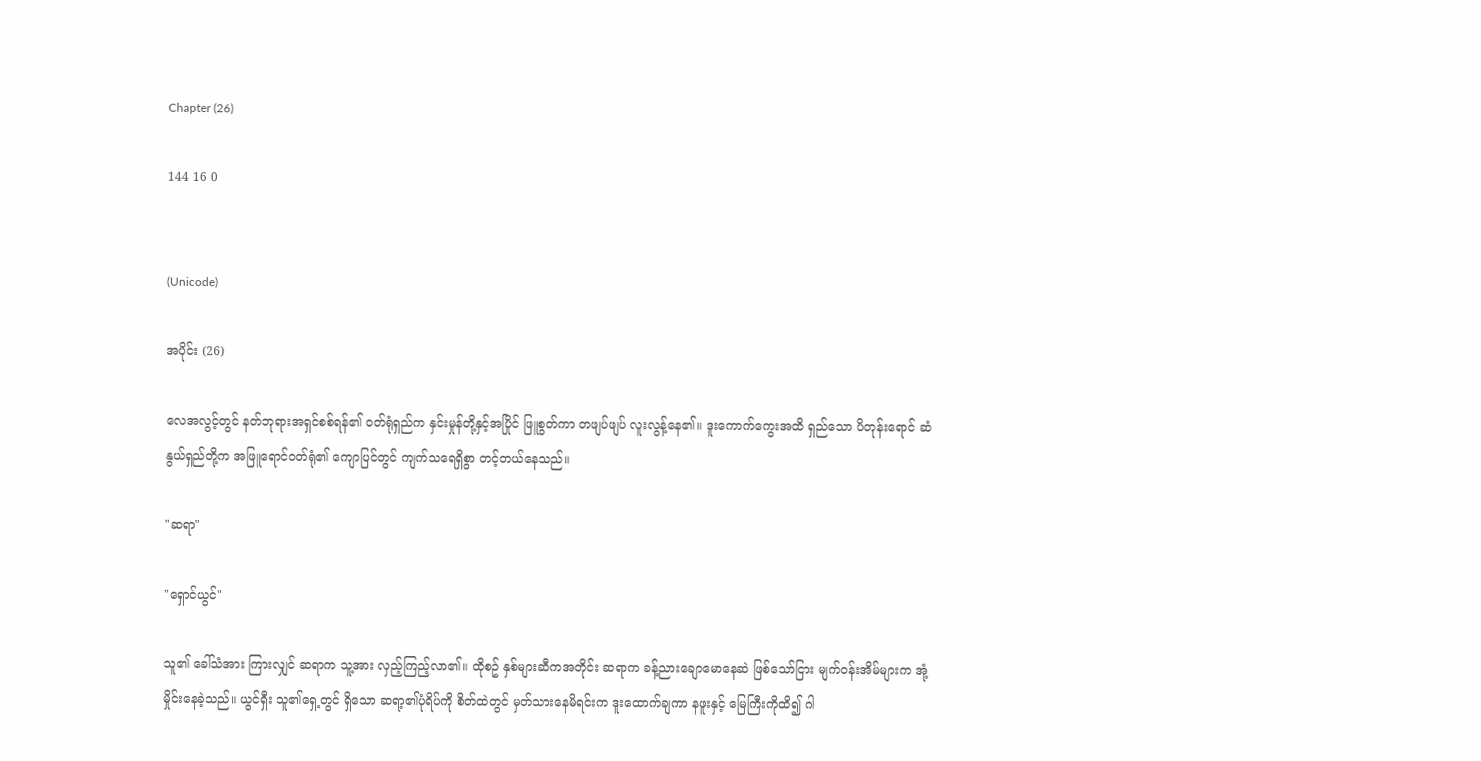Chapter (26)

144 16 0


(Unicode)

အပိုင်း (26)

လေအလွင့်တွင် နတ်ဘုရားအရှင်စစ်ရန်၏ ဝတ်ရုံရှည်က နှင်းမှုန်တို့နှင့်အပြိုင် ဖြူစွတ်ကာ တဖျပ်ဖျပ် လူးလွန့်နေ၏။ ဒူးကောက်ကွေးအထိ ရှည်သော ပိတုန်းရောင် ဆံနွယ်ရှည်တို့က အဖြူရောင်ဝတ်ရုံ၏ ကျောပြင်တွင် ကျက်သရေရှိစွာ တင့်တယ်နေသည်။

"ဆရာ"

"ရှောင်ယွင်"

သူ၏ ခေါ်သံအား ကြားလျှင် ဆရာက သူ့အား လှည့်ကြည့်လာ၏။ ထိုစဥ် နှစ်များဆီကအတိုင်း ဆရာက ခန့်ညားချောမောနေဆဲ ဖြစ်သော်ငြား မျက်ဝန်းအိမ်များက အုံ့မှိုင်းနေခဲ့သည်။ ယွင်ရှီး သူ၏ရှေ့တွင် ရှိသော ဆရာ့၏ပုံရိပ်ကို စိတ်ထဲတွင် မှတ်သားနေမိရင်းက ဒူးထောက်ချကာ နဖူးနှင့် မြေကြီးကိုထိ၍ ဂါ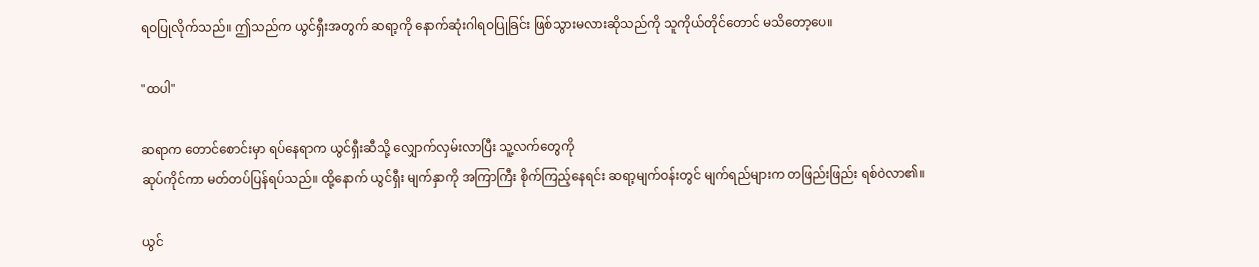ရဝပြုလိုက်သည်။ ဤသည်က ယွင်ရှီးအတွက် ဆရာ့ကို နောက်ဆုံးဂါရဝပြုခြင်း ဖြစ်သွားမလားဆိုသည်ကို သူကိုယ်တိုင်တောင် မသိတော့ပေ။

"ထပါ"

ဆရာက တောင်စောင်းမှာ ရပ်နေရာက ယွင်ရှီးဆီသို့ လျှောက်လှမ်းလာပြီး သူ့လက်တွေကို
ဆုပ်ကိုင်ကာ မတ်တပ်ပြန်ရပ်သည်။ ထို့နောက် ယွင်ရှီး မျက်နှာကို အကြာကြီး စိုက်ကြည့်နေရင်း ဆရာ့မျက်ဝန်းတွင် မျက်ရည်များက တဖြည်းဖြည်း ရစ်ဝဲလာ၏။

ယွင်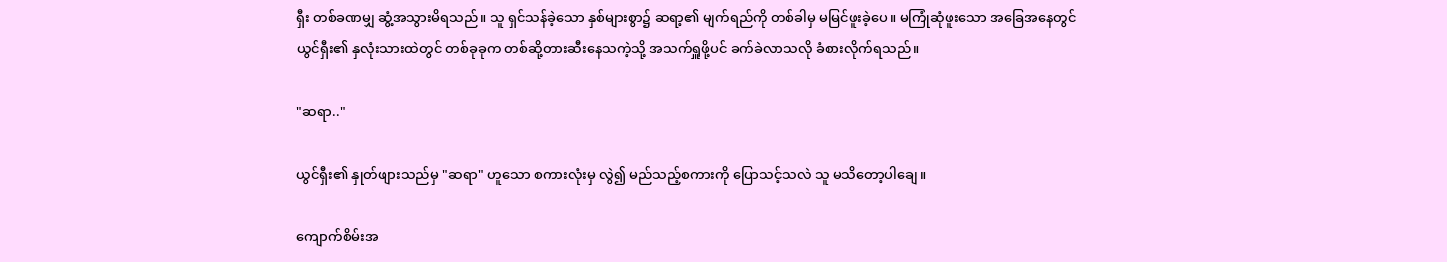ရှီး တစ်ခဏမျှ ဆွံ့အသွားမိရသည်။ သူ ရှင်သန်ခဲ့သော နှစ်များစွာ၌ ဆရာ့၏ မျက်ရည်ကို တစ်ခါမှ မမြင်ဖူးခဲ့ပေ။ မကြုံဆုံဖူးသော အခြေအနေတွင် ယွင်ရှီး၏ နှလုံးသားထဲတွင် တစ်ခုခုက တစ်ဆို့တားဆီးနေသကဲ့သို့ အသက်ရှူဖို့ပင် ခက်ခဲလာသလို ခံစားလိုက်ရသည်။

"ဆရာ.."

ယွင်ရှီး၏ နှုတ်ဖျားသည်မှ "ဆရာ" ဟူသော စကားလုံးမှ လွဲ၍ မည်သည့်စကားကို ပြောသင့်သလဲ သူ မသိတော့ပါချေ။

ကျောက်စိမ်းအ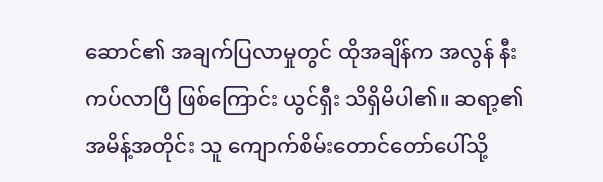ဆောင်၏ အချက်ပြလာမှုတွင် ထိုအချိန်က အလွန် နီးကပ်လာပြီ ဖြစ်ကြောင်း ယွင်ရှီး သိရှိမိပါ၏။ ဆရာ့၏ အမိန့်အတိုင်း သူ ကျောက်စိမ်းတောင်တော်ပေါ်သို့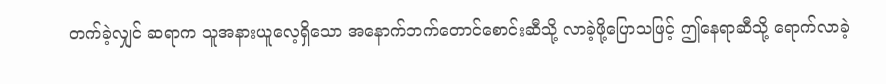တက်ခဲ့လျှင် ဆရာက သူအနားယူလေ့ရှိသော အနောက်ဘက်တောင်စောင်းဆီသို့ လာခဲ့ဖို့ပြောသဖြင့် ဤနေရာဆီသို့ ရောက်လာခဲ့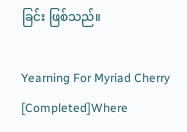ခြင်း ဖြစ်သည်။

Yearning For Myriad Cherry [Completed]Where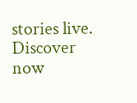stories live. Discover now